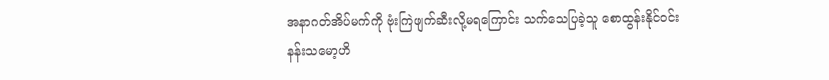အနာဂတ်အိပ်မက်ကို ဗုံးကြဲဖျက်ဆီးလို့မရကြောင်း သက်သေပြခဲ့သူ စောထွန်းနိုင်ဝင်း
နန်းသမော့ဟိ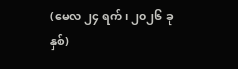(မေလ ၂၄ ရက်၊ ၂၀၂၆ ခုနှစ်)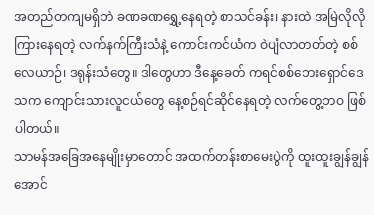အတည်တကျမရှိဘဲ ခဏခဏရွှေ့နေရတဲ့ စာသင်ခန်း၊ နားထဲ အမြဲလိုလို ကြားနေရတဲ့ လက်နက်ကြီးသံနဲ့ ကောင်းကင်ယံက ဝဲပျံလာတတ်တဲ့ စစ်လေယာဉ်၊ ဒရုန်းသံတွေ။ ဒါတွေဟာ ဒီနေ့ခေတ် ကရင်စစ်ဘေးရှောင်ဒေသက ကျောင်းသားလူငယ်တွေ နေ့စဉ်ရင်ဆိုင်နေရတဲ့ လက်တွေ့ဘဝ ဖြစ်ပါတယ်။
သာမန်အခြေအနေမျိုးမှာတောင် အထက်တန်းစာမေးပွဲကို ထူးထူးချွန်ချွန် အောင်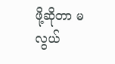ဖို့ဆိုတာ မလွယ်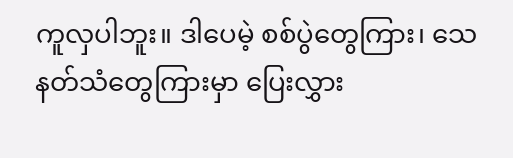ကူလှပါဘူး။ ဒါပေမဲ့ စစ်ပွဲတွေကြား၊ သေနတ်သံတွေကြားမှာ ပြေးလွှား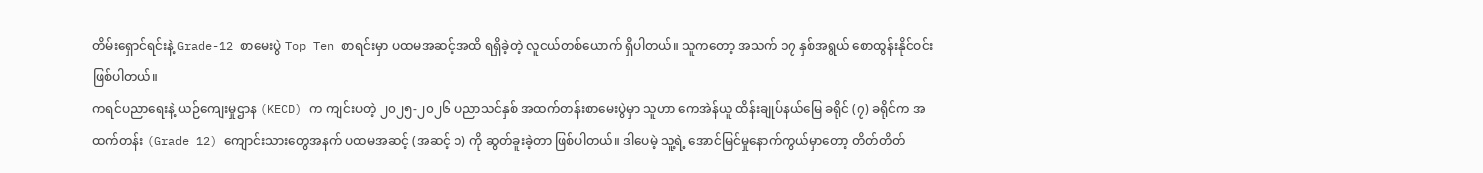တိမ်းရှောင်ရင်းနဲ့ Grade-12 စာမေးပွဲ Top Ten စာရင်းမှာ ပထမအဆင့်အထိ ရရှိခဲ့တဲ့ လူငယ်တစ်ယောက် ရှိပါတယ်။ သူကတော့ အသက် ၁၇ နှစ်အရွယ် စောထွန်းနိုင်ဝင်း ဖြစ်ပါတယ်။
ကရင်ပညာရေးနဲ့ ယဉ်ကျေးမှုဌာန (KECD) က ကျင်းပတဲ့ ၂၀၂၅-၂၀၂၆ ပညာသင်နှစ် အထက်တန်းစာမေးပွဲမှာ သူဟာ ကေအဲန်ယူ ထိန်းချုပ်နယ်မြေ ခရိုင် (၇) ခရိုင်က အထက်တန်း (Grade 12) ကျောင်းသားတွေအနက် ပထမအဆင့် (အဆင့် ၁) ကို ဆွတ်ခူးခဲ့တာ ဖြစ်ပါတယ်။ ဒါပေမဲ့ သူ့ရဲ့ အောင်မြင်မှုနောက်ကွယ်မှာတော့ တိတ်တိတ်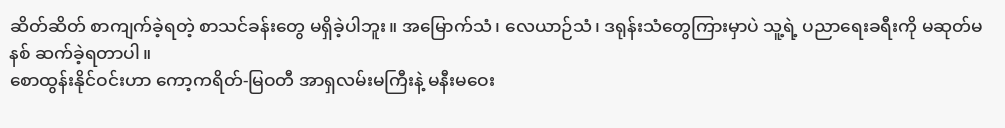ဆိတ်ဆိတ် စာကျက်ခဲ့ရတဲ့ စာသင်ခန်းတွေ မရှိခဲ့ပါဘူး။ အမြောက်သံ၊ လေယာဉ်သံ၊ ဒရုန်းသံတွေကြားမှာပဲ သူ့ရဲ့ ပညာရေးခရီးကို မဆုတ်မနစ် ဆက်ခဲ့ရတာပါ။
စောထွန်းနိုင်ဝင်းဟာ ကော့ကရိတ်-မြဝတီ အာရှလမ်းမကြီးနဲ့ မနီးမဝေး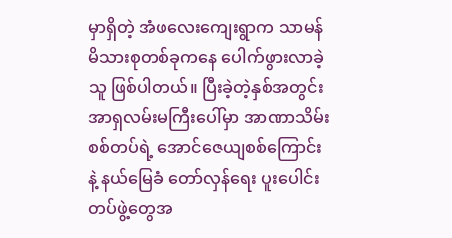မှာရှိတဲ့ အံဖလေးကျေးရွာက သာမန်မိသားစုတစ်ခုကနေ ပေါက်ဖွားလာခဲ့သူ ဖြစ်ပါတယ်။ ပြီးခဲ့တဲ့နှစ်အတွင်း အာရှလမ်းမကြီးပေါ်မှာ အာဏာသိမ်းစစ်တပ်ရဲ့ အောင်ဇေယျစစ်ကြောင်းနဲ့ နယ်မြေခံ တော်လှန်ရေး ပူးပေါင်းတပ်ဖွဲ့တွေအ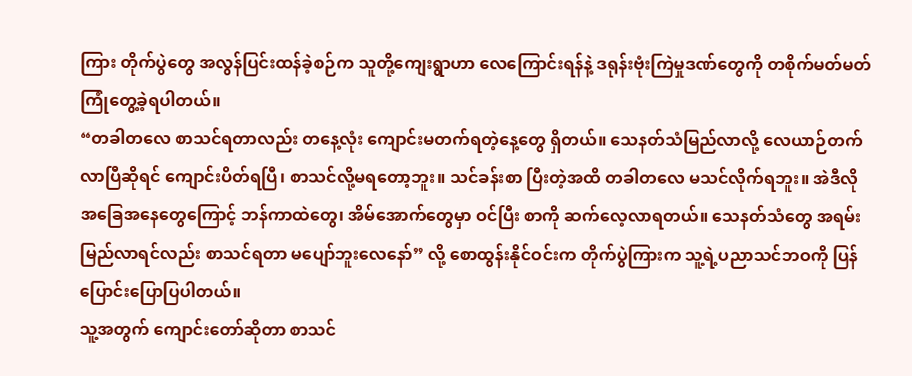ကြား တိုက်ပွဲတွေ အလွန်ပြင်းထန်ခဲ့စဉ်က သူတို့ကျေးရွာဟာ လေကြောင်းရန်နဲ့ ဒရုန်းဗုံးကြဲမှုဒဏ်တွေကို တစိုက်မတ်မတ် ကြုံတွေ့ခဲ့ရပါတယ်။
“တခါတလေ စာသင်ရတာလည်း တနေ့လုံး ကျောင်းမတက်ရတဲ့နေ့တွေ ရှိတယ်။ သေနတ်သံမြည်လာလို့ လေယာဉ်တက်လာပြီဆိုရင် ကျောင်းပိတ်ရပြီ၊ စာသင်လို့မရတော့ဘူး။ သင်ခန်းစာ ပြီးတဲ့အထိ တခါတလေ မသင်လိုက်ရဘူး။ အဲဒီလို အခြေအနေတွေကြောင့် ဘန်ကာထဲတွေ၊ အိမ်အောက်တွေမှာ ဝင်ပြီး စာကို ဆက်လေ့လာရတယ်။ သေနတ်သံတွေ အရမ်းမြည်လာရင်လည်း စာသင်ရတာ မပျော်ဘူးလေနော်” လို့ စောထွန်းနိုင်ဝင်းက တိုက်ပွဲကြားက သူ့ရဲ့ပညာသင်ဘဝကို ပြန်ပြောင်းပြောပြပါတယ်။
သူ့အတွက် ကျောင်းတော်ဆိုတာ စာသင်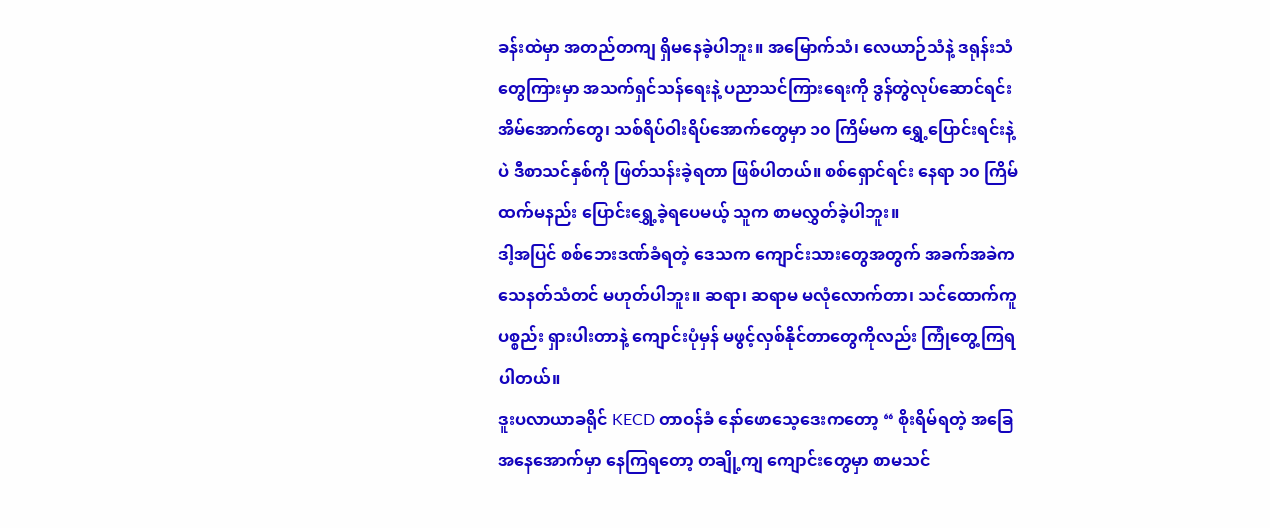ခန်းထဲမှာ အတည်တကျ ရှိမနေခဲ့ပါဘူး။ အမြောက်သံ၊ လေယာဉ်သံနဲ့ ဒရုန်းသံတွေကြားမှာ အသက်ရှင်သန်ရေးနဲ့ ပညာသင်ကြားရေးကို ဒွန်တွဲလုပ်ဆောင်ရင်း အိမ်အောက်တွေ၊ သစ်ရိပ်ဝါးရိပ်အောက်တွေမှာ ၁၀ ကြိမ်မက ရွှေ့ပြောင်းရင်းနဲ့ပဲ ဒီစာသင်နှစ်ကို ဖြတ်သန်းခဲ့ရတာ ဖြစ်ပါတယ်။ စစ်ရှောင်ရင်း နေရာ ၁၀ ကြိမ်ထက်မနည်း ပြောင်းရွှေ့ခဲ့ရပေမယ့် သူက စာမလွှတ်ခဲ့ပါဘူး။
ဒါ့အပြင် စစ်ဘေးဒဏ်ခံရတဲ့ ဒေသက ကျောင်းသားတွေအတွက် အခက်အခဲက သေနတ်သံတင် မဟုတ်ပါဘူး။ ဆရာ၊ ဆရာမ မလုံလောက်တာ၊ သင်ထောက်ကူပစ္စည်း ရှားပါးတာနဲ့ ကျောင်းပုံမှန် မဖွင့်လှစ်နိုင်တာတွေကိုလည်း ကြုံတွေ့ကြရပါတယ်။
ဒူးပလာယာခရိုင် KECD တာဝန်ခံ နော်ဖောသေ့ဒေးကတော့ “ စိုးရိမ်ရတဲ့ အခြေအနေအောက်မှာ နေကြရတော့ တချို့ကျ ကျောင်းတွေမှာ စာမသင်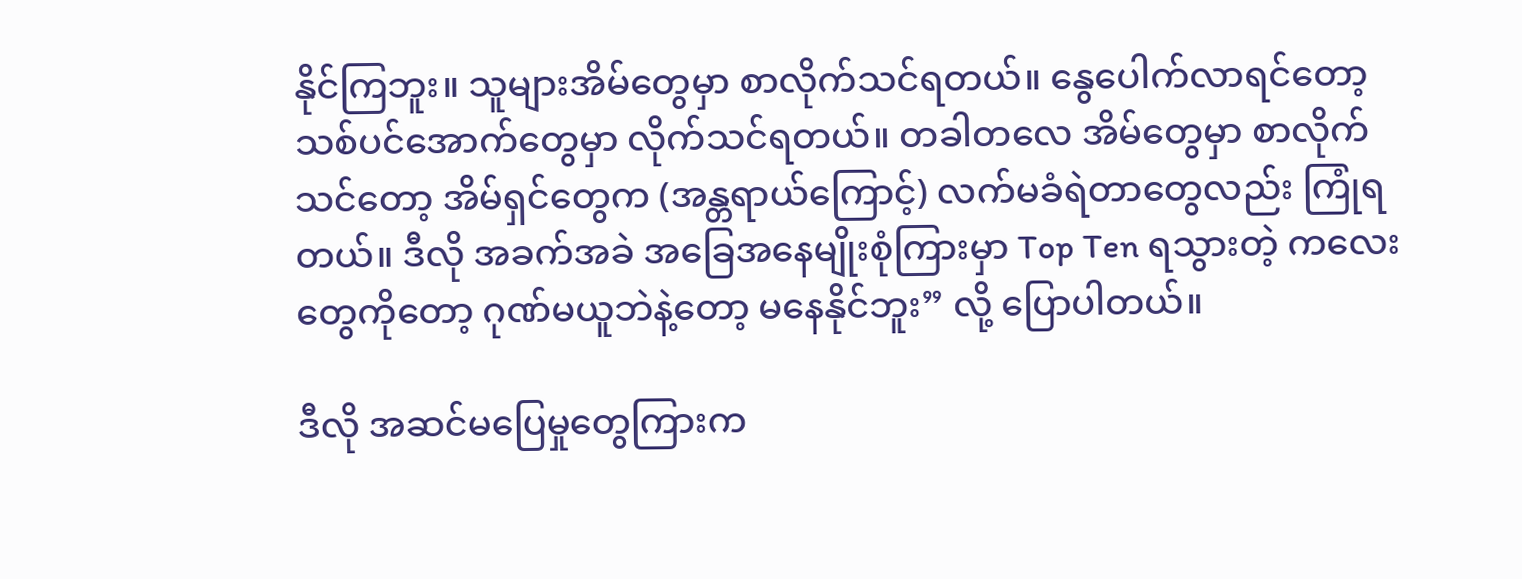နိုင်ကြဘူး။ သူများအိမ်တွေမှာ စာလိုက်သင်ရတယ်။ နွေပေါက်လာရင်တော့ သစ်ပင်အောက်တွေမှာ လိုက်သင်ရတယ်။ တခါတလေ အိမ်တွေမှာ စာလိုက်သင်တော့ အိမ်ရှင်တွေက (အန္တရာယ်ကြောင့်) လက်မခံရဲတာတွေလည်း ကြုံရတယ်။ ဒီလို အခက်အခဲ အခြေအနေမျိုးစုံကြားမှာ Top Ten ရသွားတဲ့ ကလေးတွေကိုတော့ ဂုဏ်မယူဘဲနဲ့တော့ မနေနိုင်ဘူး” လို့ ပြောပါတယ်။

ဒီလို အဆင်မပြေမှုတွေကြားက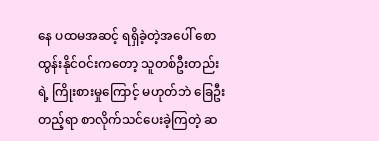နေ ပထမအဆင့် ရရှိခဲ့တဲ့အပေါ် စောထွန်းနိုင်ဝင်းကတော့ သူတစ်ဦးတည်းရဲ့ ကြိုးစားမှုကြောင့် မဟုတ်ဘဲ ခြေဦးတည့်ရာ စာလိုက်သင်ပေးခဲ့ကြတဲ့ ဆ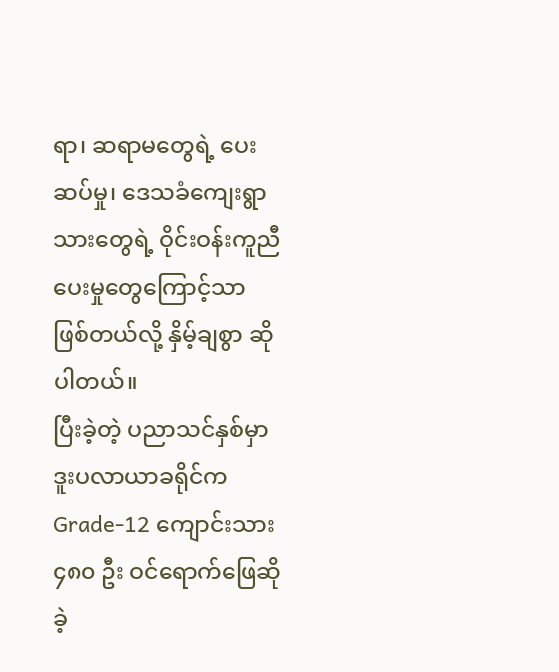ရာ၊ ဆရာမတွေရဲ့ ပေးဆပ်မှု၊ ဒေသခံကျေးရွာသားတွေရဲ့ ဝိုင်းဝန်းကူညီပေးမှုတွေကြောင့်သာ ဖြစ်တယ်လို့ နှိမ့်ချစွာ ဆိုပါတယ်။
ပြီးခဲ့တဲ့ ပညာသင်နှစ်မှာ ဒူးပလာယာခရိုင်က Grade-12 ကျောင်းသား ၄၈၀ ဦး ဝင်ရောက်ဖြေဆိုခဲ့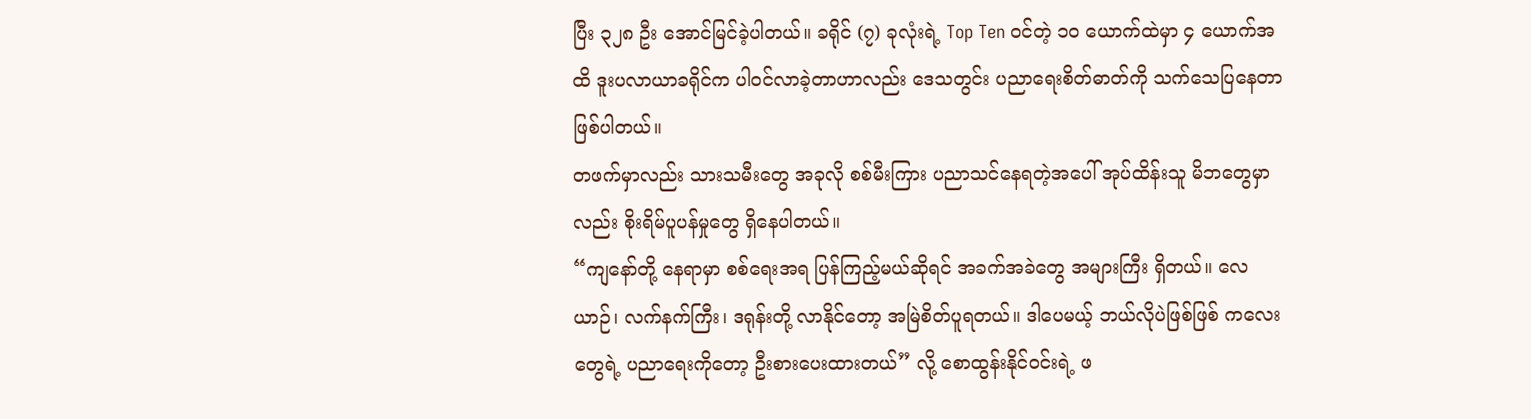ပြီး ၃၂၈ ဦး အောင်မြင်ခဲ့ပါတယ်။ ခရိုင် (၇) ခုလုံးရဲ့ Top Ten ဝင်တဲ့ ၁၀ ယောက်ထဲမှာ ၄ ယောက်အထိ ဒူးပလာယာခရိုင်က ပါဝင်လာခဲ့တာဟာလည်း ဒေသတွင်း ပညာရေးစိတ်ဓာတ်ကို သက်သေပြနေတာ ဖြစ်ပါတယ်။
တဖက်မှာလည်း သားသမီးတွေ အခုလို စစ်မီးကြား ပညာသင်နေရတဲ့အပေါ် အုပ်ထိန်းသူ မိဘတွေမှာလည်း စိုးရိမ်ပူပန်မှုတွေ ရှိနေပါတယ်။
“ကျနော်တို့ နေရာမှာ စစ်ရေးအရ ပြန်ကြည့်မယ်ဆိုရင် အခက်အခဲတွေ အများကြီး ရှိတယ်။ လေယာဉ်၊ လက်နက်ကြီး၊ ဒရုန်းတို့ လာနိုင်တော့ အမြဲစိတ်ပူရတယ်။ ဒါပေမယ့် ဘယ်လိုပဲဖြစ်ဖြစ် ကလေးတွေရဲ့ ပညာရေးကိုတော့ ဦးစားပေးထားတယ်” လို့ စောထွန်းနိုင်ဝင်းရဲ့ ဖ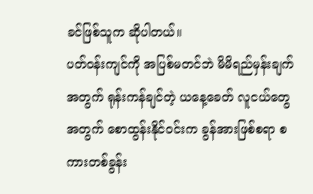ခင်ဖြစ်သူက ဆိုပါတယ်။
ပတ်ဝန်းကျင်ကို အပြစ်မတင်ဘဲ မိမိရည်မှန်းချက်အတွက် ရုန်းကန်ချင်တဲ့ ယနေ့ခေတ် လူငယ်တွေအတွက် စောထွန်းနိုင်ဝင်းက ခွန်အားဖြစ်စရာ စကားတစ်ခွန်း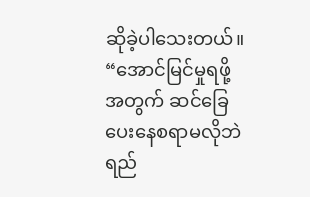ဆိုခဲ့ပါသေးတယ်။
“အောင်မြင်မှုရဖို့အတွက် ဆင်ခြေပေးနေစရာမလိုဘဲ ရည်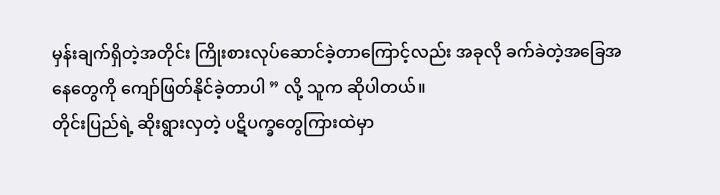မှန်းချက်ရှိတဲ့အတိုင်း ကြိုးစားလုပ်ဆောင်ခဲ့တာကြောင့်လည်း အခုလို ခက်ခဲတဲ့အခြေအနေတွေကို ကျော်ဖြတ်နိုင်ခဲ့တာပါ ” လို့ သူက ဆိုပါတယ်။
တိုင်းပြည်ရဲ့ ဆိုးရွားလှတဲ့ ပဋိပက္ခတွေကြားထဲမှာ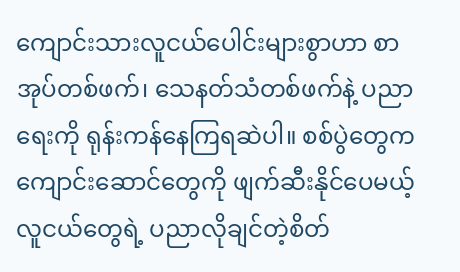ကျောင်းသားလူငယ်ပေါင်းများစွာဟာ စာအုပ်တစ်ဖက်၊ သေနတ်သံတစ်ဖက်နဲ့ ပညာရေးကို ရုန်းကန်နေကြရဆဲပါ။ စစ်ပွဲတွေက ကျောင်းဆောင်တွေကို ဖျက်ဆီးနိုင်ပေမယ့် လူငယ်တွေရဲ့ ပညာလိုချင်တဲ့စိတ်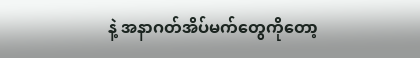နဲ့ အနာဂတ်အိပ်မက်တွေကိုတော့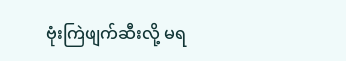ဗုံးကြဲဖျက်ဆီးလို့ မရ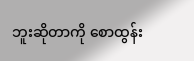ဘူးဆိုတာကို စောထွန်း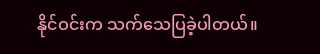နိုင်ဝင်းက သက်သေပြခဲ့ပါတယ်။